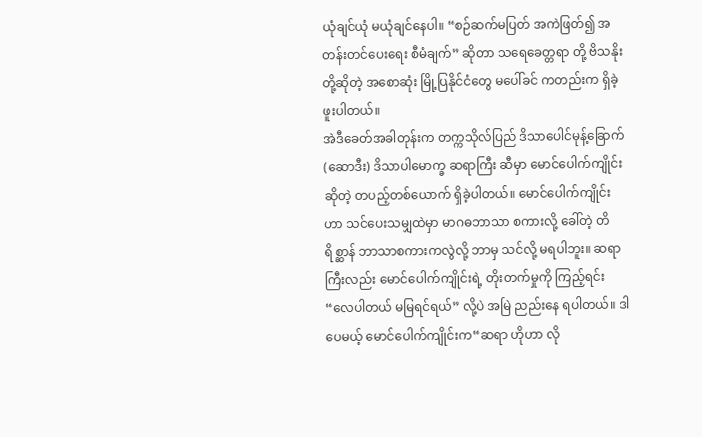ယုံချင်ယုံ မယုံချင်နေပါ။ “စဉ်ဆက်မပြတ် အကဲဖြတ်၍ အတန်းတင်ပေးရေး စီမံချက်” ဆိုတာ သရေခေတ္တရာ တို့ ဗိသနိုးတို့ဆိုတဲ့ အစောဆုံး မြို့ပြနိုင်ငံတွေ မပေါ်ခင် ကတည်းက ရှိခဲ့ဖူးပါတယ်။
အဲဒီခေတ်အခါတုန်းက တက္ကသိုလ်ပြည် ဒိသာပေါင်မုန့်ခြောက် (ဆောဒီး) ဒိသာပါမောက္ခ ဆရာကြီး ဆီမှာ မောင်ပေါက်ကျိုင်း ဆိုတဲ့ တပည့်တစ်ယောက် ရှိခဲ့ပါတယ်။ မောင်ပေါက်ကျိုင်းဟာ သင်ပေးသမျှထဲမှာ မာဂဓဘာသာ စကားလို့ ခေါ်တဲ့ တိရိစ္ဆာန် ဘာသာစကားကလွဲလို့ ဘာမှ သင်လို့ မရပါဘူး။ ဆရာကြီးလည်း မောင်ပေါက်ကျိုင်းရဲ့ တိုးတက်မှုကို ကြည့်ရင်း“လေပါတယ် မမြရင်ရယ်” လို့ပဲ အမြဲ ညည်းနေ ရပါတယ်။ ဒါပေမယ့် မောင်ပေါက်ကျိုင်းက“ဆရာ ဟိုဟာ လို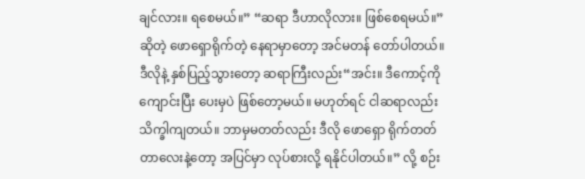ချင်လား။ ရစေမယ်။” “ဆရာ ဒီဟာလိုလား။ ဖြစ်စေရမယ်။” ဆိုတဲ့ ဖောရှောရိုက်တဲ့ နေရာမှာတော့ အင်မတန် တော်ပါတယ်။
ဒီလိုနဲ့ နှစ်ပြည့်သွားတော့ ဆရာကြီးလည်း“အင်း။ ဒီကောင့်ကို ကျောင်းပြီး ပေးမှပဲ ဖြစ်တော့မယ်။ မဟုတ်ရင် ငါဆရာလည်း သိက္ခါကျတယ်။ ဘာမှမတတ်လည်း ဒီလို ဖောရှော ရိုက်တတ်တာလေးနဲ့တော့ အပြင်မှာ လုပ်စားလို့ ရနိုင်ပါတယ်။” လို့ စဉ်း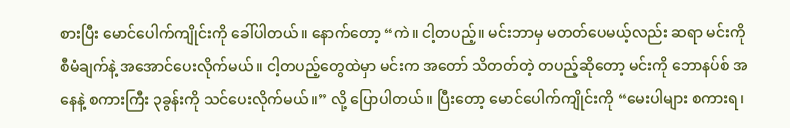စားပြီး မောင်ပေါက်ကျိုင်းကို ခေါ်ပါတယ်။ နောက်တော့ “ကဲ။ ငါ့တပည့်။ မင်းဘာမှ မတတ်ပေမယ့်လည်း ဆရာ မင်းကို စီမံချက်နဲ့ အအောင်ပေးလိုက်မယ်။ ငါ့တပည့်တွေထဲမှာ မင်းက အတော် သိတတ်တဲ့ တပည့်ဆိုတော့ မင်းကို ဘောနပ်စ် အနေနဲ့ စကားကြီး ၃ခွန်းကို သင်ပေးလိုက်မယ်။” လို့ ပြောပါတယ်။ ပြီးတော့ မောင်ပေါက်ကျိုင်းကို “မေးပါများ စကားရ၊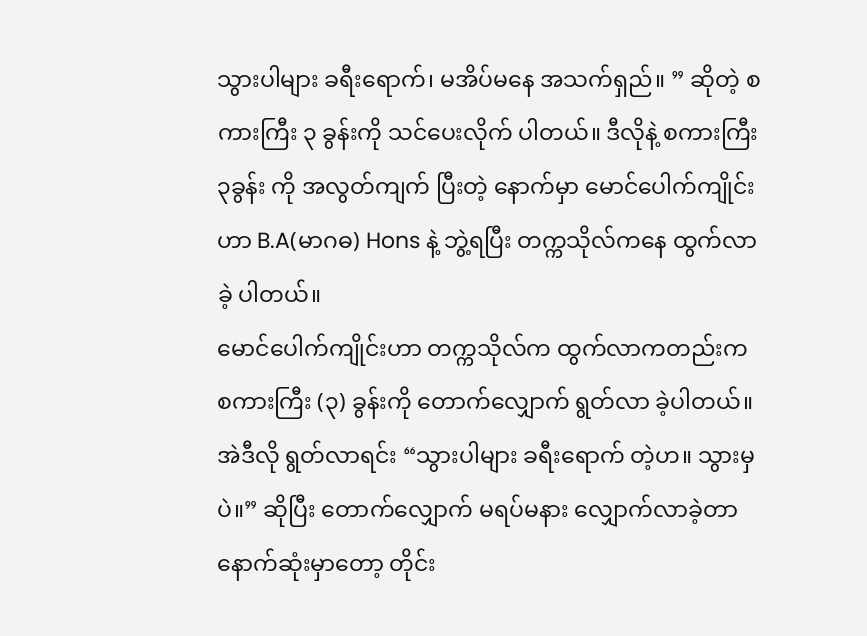သွားပါများ ခရီးရောက်၊ မအိပ်မနေ အသက်ရှည်။ ” ဆိုတဲ့ စကားကြီး ၃ ခွန်းကို သင်ပေးလိုက် ပါတယ်။ ဒီလိုနဲ့ စကားကြီး ၃ခွန်း ကို အလွတ်ကျက် ပြီးတဲ့ နောက်မှာ မောင်ပေါက်ကျိုင်းဟာ B.A(မာဂဓ) Hons နဲ့ ဘွဲ့ရပြီး တက္ကသိုလ်ကနေ ထွက်လာခဲ့ ပါတယ်။
မောင်ပေါက်ကျိုင်းဟာ တက္ကသိုလ်က ထွက်လာကတည်းက စကားကြီး (၃) ခွန်းကို တောက်လျှောက် ရွတ်လာ ခဲ့ပါတယ်။ အဲဒီလို ရွတ်လာရင်း “သွားပါများ ခရီးရောက် တဲ့ဟ။ သွားမှပဲ။” ဆိုပြီး တောက်လျှောက် မရပ်မနား လျှောက်လာခဲ့တာ နောက်ဆုံးမှာတော့ တိုင်း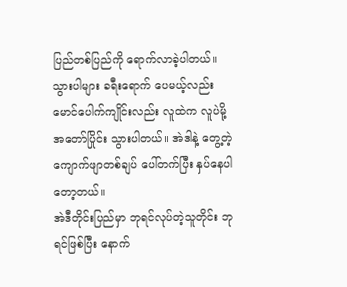ပြည်တစ်ပြည်ကို ရောက်လာခဲ့ပါတယ်။ သွားပါများ ခရီးရောက် ပေမယ့်လည်း မောင်ပေါက်ကျိုင်းလည်း လူထဲက လူပဲမို့ အတော်ပြိုင်း သွားပါတယ်။ အဲဒါနဲ့ တွေ့တဲ့ ကျောက်ဖျာတစ်ချပ် ပေါ်တက်ပြီး နှပ်နေပါတော့တယ်။
အဲဒီတိုင်းပြည်မှာ ဘုရင်လုပ်တဲ့သူတိုင်း ဘုရင်ဖြစ်ပြီး နောက်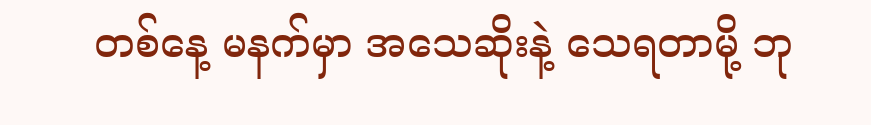တစ်နေ့ မနက်မှာ အသေဆိုးနဲ့ သေရတာမို့ ဘု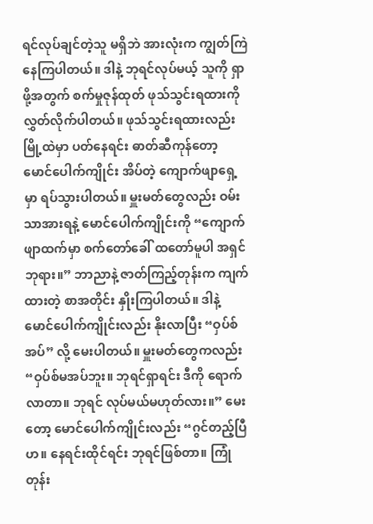ရင်လုပ်ချင်တဲ့သူ မရှိဘဲ အားလုံးက ကျွတ်ကြဲ နေကြပါတယ်။ ဒါနဲ့ ဘုရင်လုပ်မယ့် သူကို ရှာဖို့အတွက် စက်မှုဇုန်ထုတ် ဖုသ်သွင်းရထားကို လွှတ်လိုက်ပါတယ်။ ဖုသ်သွင်းရထားလည်း မြို့ထဲမှာ ပတ်နေရင်း ဓာတ်ဆီကုန်တော့ မောင်ပေါက်ကျိုင်း အိပ်တဲ့ ကျောက်ဖျာရှေ့မှာ ရပ်သွားပါတယ်။ မှူးမတ်တွေလည်း ဝမ်းသာအားရနဲ့ မောင်ပေါက်ကျိုင်းကို “ကျောက်ဖျာထက်မှာ စက်တော်ခေါ် ထတော်မူပါ အရှင်ဘုရား။” ဘာညာနဲ့ ဇာတ်ကြည့်တုန်းက ကျက်ထားတဲ့ စာအတိုင်း နှိုးကြပါတယ်။ ဒါနဲ့ မောင်ပေါက်ကျိုင်းလည်း နိုးလာပြီး “ဝှပ်စ် အပ်” လို့ မေးပါတယ်။ မှူးမတ်တွေကလည်း “ဝှပ်စ်မအပ်ဘူး။ ဘုရင်ရှာရင်း ဒီကို ရောက်လာတာ။ ဘုရင် လုပ်မယ်မဟုတ်လား။” မေးတော့ မောင်ပေါက်ကျိုင်းလည်း “ဂွင်တည့်ပြီဟ။ နေရင်းထိုင်ရင်း ဘုရင်ဖြစ်တာ။ ကြုံတုန်း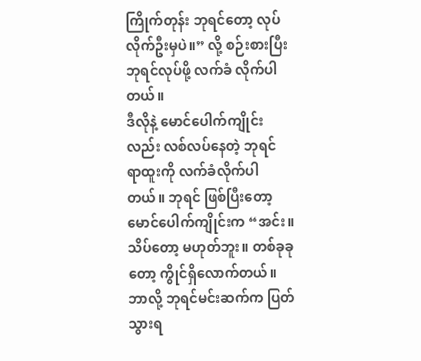ကြိုက်တုန်း ဘုရင်တော့ လုပ်လိုက်ဦးမှပဲ။” လို့ စဉ်းစားပြီး ဘုရင်လုပ်ဖို့ လက်ခံ လိုက်ပါတယ်။
ဒီလိုနဲ့ မောင်ပေါက်ကျိုင်းလည်း လစ်လပ်နေတဲ့ ဘုရင် ရာထူးကို လက်ခံလိုက်ပါတယ်။ ဘုရင် ဖြစ်ပြီးတော့ မောင်ပေါက်ကျိုင်းက “အင်း။ သိပ်တော့ မဟုတ်ဘူး။ တစ်ခုခုတော့ ကွိုင်ရှိလောက်တယ်။ ဘာလို့ ဘုရင်မင်းဆက်က ပြတ်သွားရ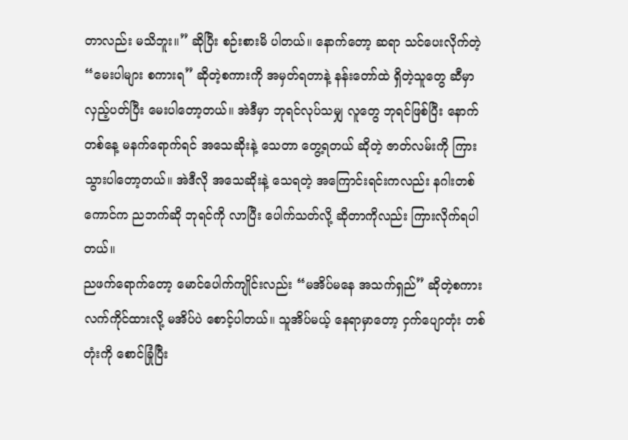တာလည်း မသိဘူး။” ဆိုပြီး စဉ်းစားမိ ပါတယ်။ နောက်တော့ ဆရာ သင်ပေးလိုက်တဲ့ “မေးပါများ စကားရ” ဆိုတဲ့စကားကို အမှတ်ရတာနဲ့ နန်းတော်ထဲ ရှိတဲ့သူတွေ ဆီမှာ လှည့်ပတ်ပြီး မေးပါတော့တယ်။ အဲဒီမှာ ဘုရင်လုပ်သမျှ လူတွေ ဘုရင်ဖြစ်ပြီး နောက်တစ်နေ့ မနက်ရောက်ရင် အသေဆိုးနဲ့ သေတာ တွေ့ရတယ် ဆိုတဲ့ ဇာတ်လမ်းကို ကြားသွားပါတော့တယ်။ အဲဒီလို အသေဆိုးနဲ့ သေရတဲ့ အကြောင်းရင်းကလည်း နဂါးတစ်ကောင်က ညဘက်ဆို ဘုရင်ကို လာပြီး ပေါက်သတ်လို့ ဆိုတာကိုလည်း ကြားလိုက်ရပါတယ်။
ညဖက်ရောက်တော့ မောင်ပေါက်ကျိုင်းလည်း “မအိပ်မနေ အသက်ရှည်” ဆိုတဲ့စကား လက်ကိုင်ထားလို့ မအိပ်ပဲ စောင့်ပါတယ်။ သူအိပ်မယ့် နေရာမှာတော့ ငှက်ပျောတုံး တစ်တုံးကို စောင်ခြုံပြီး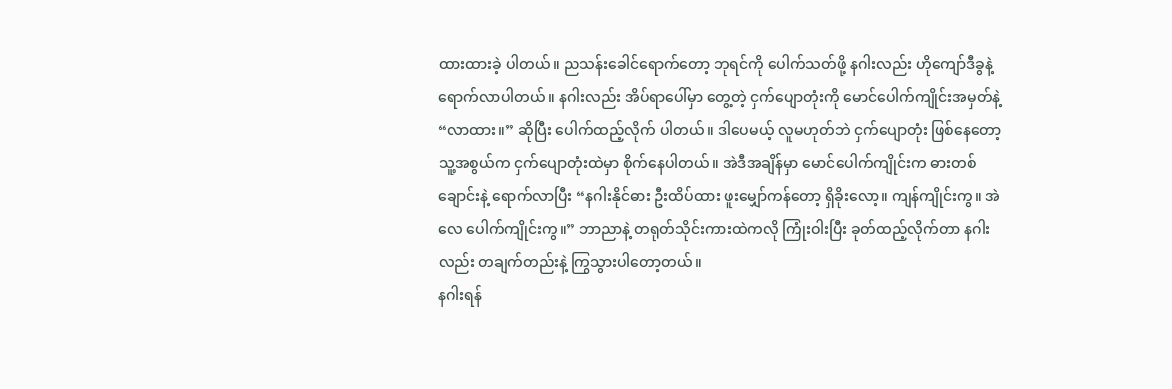ထားထားခဲ့ ပါတယ်။ ညသန်းခေါင်ရောက်တော့ ဘုရင်ကို ပေါက်သတ်ဖို့ နဂါးလည်း ဟိုကျော်ဒီခွနဲ့ ရောက်လာပါတယ်။ နဂါးလည်း အိပ်ရာပေါ်မှာ တွေ့တဲ့ ငှက်ပျောတုံးကို မောင်ပေါက်ကျိုင်းအမှတ်နဲ့ “လာထား။” ဆိုပြီး ပေါက်ထည့်လိုက် ပါတယ်။ ဒါပေမယ့် လူမဟုတ်ဘဲ ငှက်ပျောတုံး ဖြစ်နေတော့ သူ့အစွယ်က ငှက်ပျောတုံးထဲမှာ စိုက်နေပါတယ်။ အဲဒီအချိန်မှာ မောင်ပေါက်ကျိုင်းက ဓားတစ်ချောင်းနဲ့ ရောက်လာပြီး “နဂါးနိုင်ဓား ဦးထိပ်ထား ဖူးမျှော်ကန်တော့ ရှိခိုးလော့။ ကျန်ကျိုင်းကွ။ အဲလေ ပေါက်ကျိုင်းကွ။” ဘာညာနဲ့ တရုတ်သိုင်းကားထဲကလို ကြုံးဝါးပြီး ခုတ်ထည့်လိုက်တာ နဂါးလည်း တချက်တည်းနဲ့ ကြွသွားပါတော့တယ်။
နဂါးရန်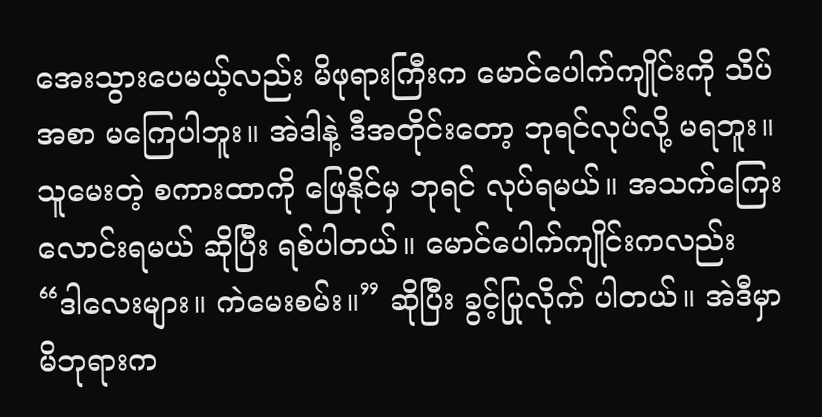အေးသွားပေမယ့်လည်း မိဖုရားကြီးက မောင်ပေါက်ကျိုင်းကို သိပ်အစာ မကြေပါဘူး။ အဲဒါနဲ့ ဒီအတိုင်းတော့ ဘုရင်လုပ်လို့ မရဘူး။ သူမေးတဲ့ စကားထာကို ဖြေနိုင်မှ ဘုရင် လုပ်ရမယ်။ အသက်ကြေး လောင်းရမယ် ဆိုပြီး ရစ်ပါတယ်။ မောင်ပေါက်ကျိုင်းကလည်း “ဒါလေးများ။ ကဲမေးစမ်း။” ဆိုပြီး ခွင့်ပြုလိုက် ပါတယ်။ အဲဒီမှာ မိဘုရားက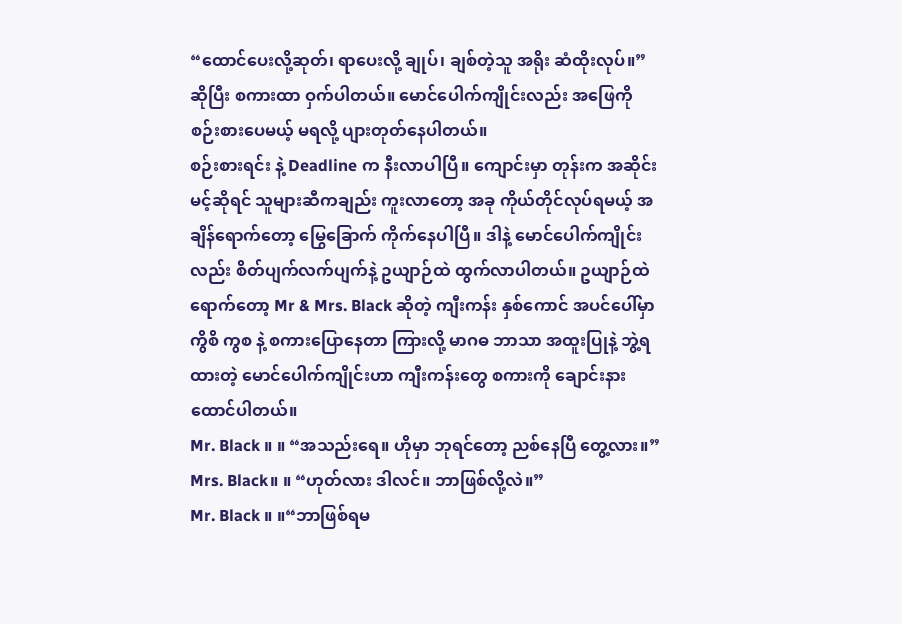“ထောင်ပေးလို့ဆုတ်၊ ရာပေးလို့ ချုပ်၊ ချစ်တဲ့သူ အရိုး ဆံထိုးလုပ်။” ဆိုပြီး စကားထာ ဝှက်ပါတယ်။ မောင်ပေါက်ကျိုင်းလည်း အဖြေကို စဉ်းစားပေမယ့် မရလို့ ပျားတုတ်နေပါတယ်။
စဉ်းစားရင်း နဲ့ Deadline က နီးလာပါပြီ။ ကျောင်းမှာ တုန်းက အဆိုင်းမင့်ဆိုရင် သူများဆီကချည်း ကူးလာတော့ အခု ကိုယ်တိုင်လုပ်ရမယ့် အချိန်ရောက်တော့ မြွေခြောက် ကိုက်နေပါပြီ။ ဒါနဲ့ မောင်ပေါက်ကျိုင်းလည်း စိတ်ပျက်လက်ပျက်နဲ့ ဥယျာဉ်ထဲ ထွက်လာပါတယ်။ ဥယျာဉ်ထဲရောက်တော့ Mr & Mrs. Black ဆိုတဲ့ ကျီးကန်း နှစ်ကောင် အပင်ပေါ်မှာ ကွိစိ ကွစ နဲ့ စကားပြောနေတာ ကြားလို့ မာဂဓ ဘာသာ အထူးပြုနဲ့ ဘွဲ့ရထားတဲ့ မောင်ပေါက်ကျိုင်းဟာ ကျီးကန်းတွေ စကားကို ချောင်းနားထောင်ပါတယ်။
Mr. Black ။ ။ “အသည်းရေ။ ဟိုမှာ ဘုရင်တော့ ညစ်နေပြီ တွေ့လား။”
Mrs. Black။ ။ “ဟုတ်လား ဒါလင်။ ဘာဖြစ်လို့လဲ။”
Mr. Black ။ ။“ဘာဖြစ်ရမ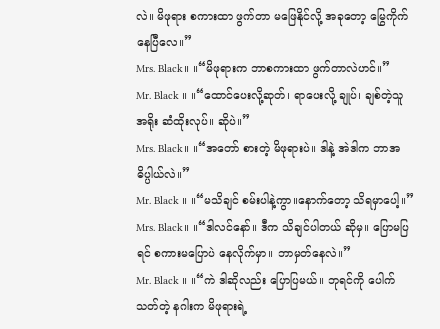လဲ။ မိဖုရား စကားထာ ဖွက်တာ မဖြေနိုင်လို့ အခုတော့ မြွေကိုက် နေပြီလေ။”
Mrs. Black။ ။“မိဖုရားက ဘာစကားထာ ဖွက်တာလဲဟင်။”
Mr. Black ။ ။“ထောင်ပေးလို့ဆုတ်၊ ရာပေးလို့ ချုပ်၊ ချစ်တဲ့သူ အရိုး ဆံထိုးလုပ်။ ဆိုပဲ။”
Mrs. Black။ ။“အတော် စားတဲ့ မိဖုရားပဲ။ ဒါနဲ့ အဲဒါက ဘာအဓိပ္ပါယ်လဲ။”
Mr. Black ။ ။“မသိချင် စမ်းပါနဲ့ကွာ။နောက်တော့ သိရမှာပေါ့။”
Mrs. Black။ ။“ဒါလင်နော်။ ဒီက သိချင်ပါတယ် ဆိုမှ။ ပြောမပြရင် စကားမပြောပဲ နေလိုက်မှာ။ ဘာမှတ်နေလဲ။”
Mr. Black ။ ။“ကဲ ဒါဆိုလည်း ပြောပြမယ်။ ဘုရင်ကို ပေါက်သတ်တဲ့ နဂါးက မိဖုရားရဲ့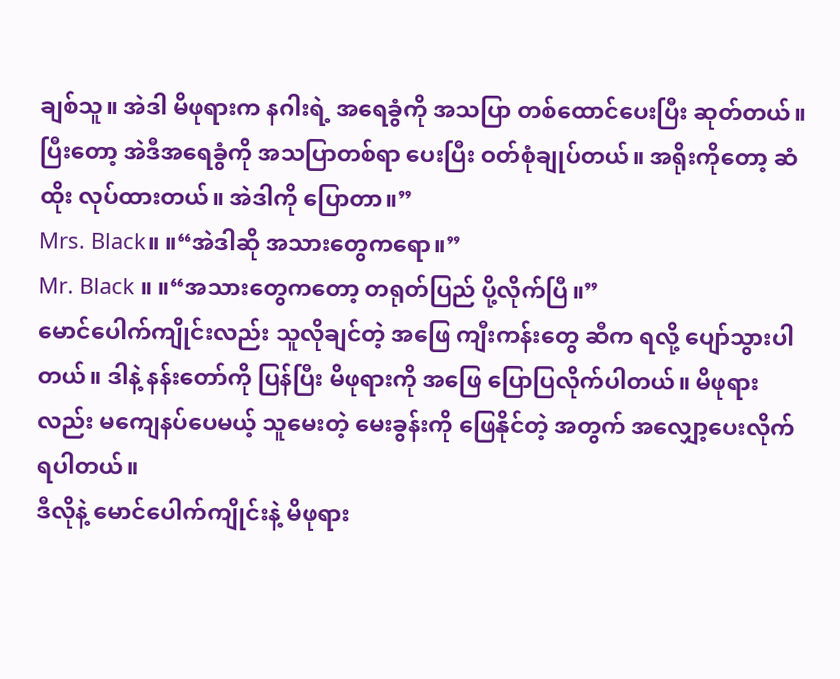ချစ်သူ။ အဲဒါ မိဖုရားက နဂါးရဲ့ အရေခွံကို အသပြာ တစ်ထောင်ပေးပြီး ဆုတ်တယ်။ ပြီးတော့ အဲဒီအရေခွံကို အသပြာတစ်ရာ ပေးပြီး ဝတ်စုံချုပ်တယ်။ အရိုးကိုတော့ ဆံထိုး လုပ်ထားတယ်။ အဲဒါကို ပြောတာ။”
Mrs. Black။ ။“အဲဒါဆို အသားတွေကရော။”
Mr. Black ။ ။“အသားတွေကတော့ တရုတ်ပြည် ပို့လိုက်ပြီ။”
မောင်ပေါက်ကျိုင်းလည်း သူလိုချင်တဲ့ အဖြေ ကျီးကန်းတွေ ဆီက ရလို့ ပျော်သွားပါတယ်။ ဒါနဲ့ နန်းတော်ကို ပြန်ပြီး မိဖုရားကို အဖြေ ပြောပြလိုက်ပါတယ်။ မိဖုရားလည်း မကျေနပ်ပေမယ့် သူမေးတဲ့ မေးခွန်းကို ဖြေနိုင်တဲ့ အတွက် အလျှော့ပေးလိုက် ရပါတယ်။
ဒီလိုနဲ့ မောင်ပေါက်ကျိုင်းနဲ့ မိဖုရား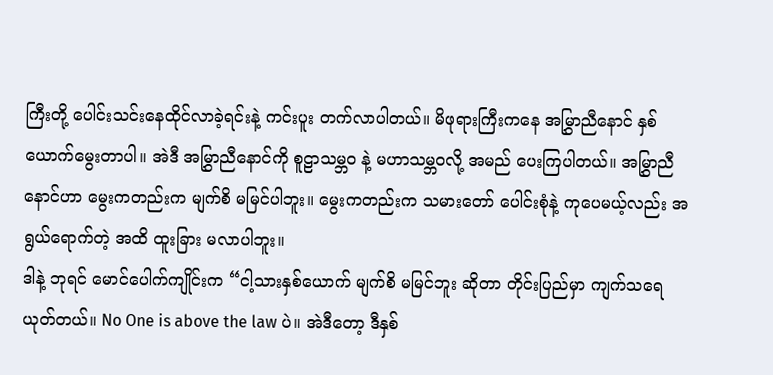ကြီးတို့ ပေါင်းသင်းနေထိုင်လာခဲ့ရင်းနဲ့ ကင်းပူး တက်လာပါတယ်။ မိဖုရားကြီးကနေ အမြွှာညီနောင် နှစ်ယောက်မွေးတာပါ။ အဲဒီ အမြွှာညီနောင်ကို စူဠာသမ္ဘဝ နဲ့ မဟာသမ္ဘဝလို့ အမည် ပေးကြပါတယ်။ အမြွှာညီနောင်ဟာ မွေးကတည်းက မျက်စိ မမြင်ပါဘူး။ မွေးကတည်းက သမားတော် ပေါင်းစုံနဲ့ ကုပေမယ့်လည်း အရွယ်ရောက်တဲ့ အထိ ထူးခြား မလာပါဘူး။
ဒါနဲ့ ဘုရင် မောင်ပေါက်ကျိုင်းက “ငါ့သားနှစ်ယောက် မျက်စိ မမြင်ဘူး ဆိုတာ တိုင်းပြည်မှာ ကျက်သရေ ယုတ်တယ်။ No One is above the law ပဲ။ အဲဒီတော့ ဒီနှစ်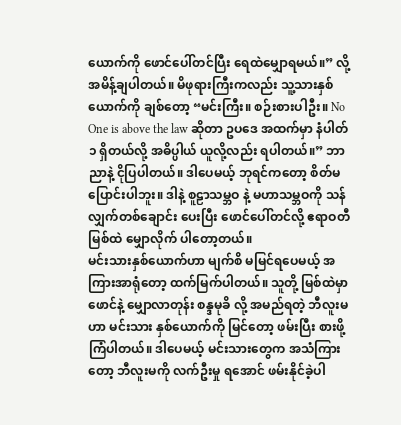ယောက်ကို ဖောင်ပေါ်တင်ပြီး ရေထဲမျှောရမယ်။” လို့ အမိန့်ချပါတယ်။ မိဖုရားကြီးကလည်း သူ့သားနှစ်ယောက်ကို ချစ်တော့ “မင်းကြီး။ စဉ်းစားပါဦး။ No One is above the law ဆိုတာ ဥပဒေ အထက်မှာ နံပါတ် ၁ ရှိတယ်လို့ အဓိပ္ပါယ် ယူလို့လည်း ရပါတယ်။” ဘာညာနဲ့ ငိုပြပါတယ်။ ဒါပေမယ့် ဘုရင်ကတော့ စိတ်မပြောင်းပါဘူး။ ဒါနဲ့ စူဠာသမ္ဘဝ နဲ့ မဟာသမ္ဘဝကို သန်လျှက်တစ်ချောင်း ပေးပြီး ဖောင်ပေါ်တင်လို့ ဧရာဝတီ မြစ်ထဲ မျှောလိုက် ပါတော့တယ်။
မင်းသားနှစ်ယောက်ဟာ မျက်စိ မမြင်ရပေမယ့် အကြားအာရုံတော့ ထက်မြက်ပါတယ်။ သူတို့ မြစ်ထဲမှာ ဖောင်နဲ့ မျှောလာတုန်း စန္ဒမုခိ လို့ အမည်ရတဲ့ ဘီလူးမဟာ မင်းသား နှစ်ယောက်ကို မြင်တော့ ဖမ်းပြီး စားဖို့ ကြံပါတယ်။ ဒါပေမယ့် မင်းသားတွေက အသံကြားတော့ ဘီလူးမကို လက်ဦးမှု ရအောင် ဖမ်းနိုင်ခဲ့ပါ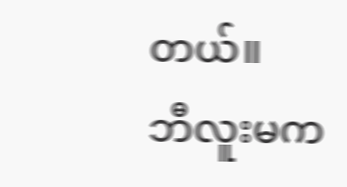တယ်။
ဘီလူးမက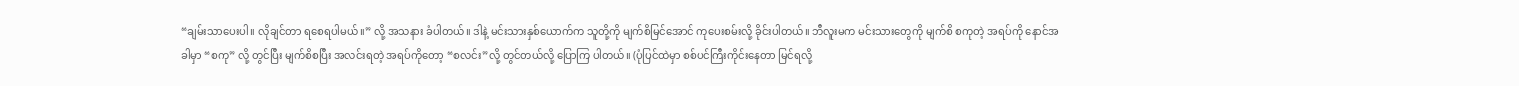“ချမ်းသာပေးပါ။ လိုချင်တာ ရစေရပါမယ်။” လို့ အသနား ခံပါတယ်။ ဒါနဲ့ မင်းသားနှစ်ယောက်က သူတို့ကို မျက်စိမြင်အောင် ကုပေးစမ်းလို့ ခိုင်းပါတယ်။ ဘီလူးမက မင်းသားတွေကို မျက်စိ စကုတဲ့ အရပ်ကို နောင်အခါမှာ “စကု” လို့ တွင်ပြီး မျက်စိစပြီး အလင်းရတဲ့ အရပ်ကိုတော့ “စလင်း”လို့ တွင်တယ်လို့ ပြောကြ ပါတယ်။ (ပုံပြင်ထဲမှာ စစ်ပင်ကြီးကိုင်းနေတာ မြင်ရလို့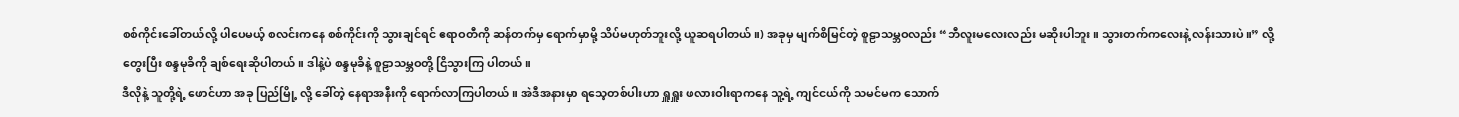စစ်ကိုင်းခေါ်တယ်လို့ ပါပေမယ့် စလင်းကနေ စစ်ကိုင်းကို သွားချင်ရင် ဧရာဝတီကို ဆန်တက်မှ ရောက်မှာမို့ သိပ်မဟုတ်ဘူးလို့ ယူဆရပါတယ်။) အခုမှ မျက်စိမြင်တဲ့ စူဠာသမ္ဘဝလည်း “ဘီလူးမလေးလည်း မဆိုးပါဘူး။ သွားတက်ကလေးနဲ့ လန်းသားပဲ။” လို့တွေးပြီး စန္ဒမုခိကို ချစ်ရေးဆိုပါတယ်။ ဒါနဲ့ပဲ စန္ဒမုခိနဲ့ စူဠာသမ္ဘဝတို့ ငြိသွားကြ ပါတယ်။
ဒီလိုနဲ့ သူတို့ရဲ့ ဖောင်ဟာ အခု ပြည်မြို့ လို့ ခေါ်တဲ့ နေရာအနီးကို ရောက်လာကြပါတယ်။ အဲဒီအနားမှာ ရသေ့တစ်ပါးဟာ ရှူရှူး ဖလားဝါးရာကနေ သူ့ရဲ့ ကျင်ငယ်ကို သမင်မက သောက်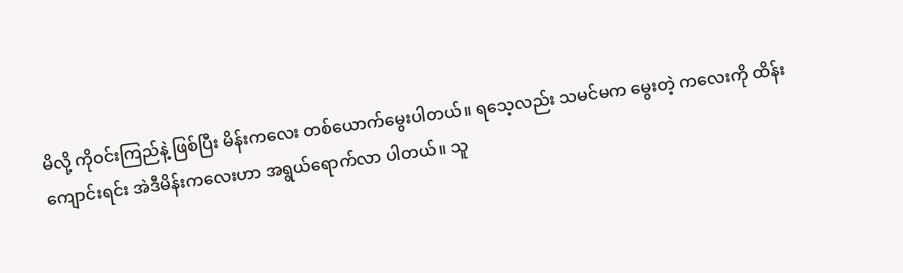မိလို့ ကိုဝင်းကြည်နဲ့ ဖြစ်ပြီး မိန်းကလေး တစ်ယောက်မွေးပါတယ်။ ရသေ့လည်း သမင်မက မွေးတဲ့ ကလေးကို ထိန်းကျောင်းရင်း အဲဒီမိန်းကလေးဟာ အရွယ်ရောက်လာ ပါတယ်။ သူ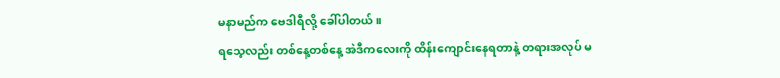မနာမည်က ဗေဒါရီလို့ ခေါ်ပါတယ်။
ရသေ့လည်း တစ်နေ့တစ်နေ့ အဲဒီကလေးကို ထိန်းကျောင်းနေရတာနဲ့ တရားအလုပ် မ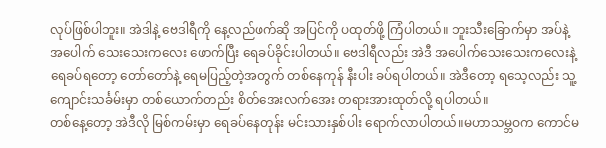လုပ်ဖြစ်ပါဘူး။ အဲဒါနဲ့ ဗေဒါရီကို နေ့လည်ဖက်ဆို အပြင်ကို ပထုတ်ဖို့ ကြံပါတယ်။ ဘူးသီးခြောက်မှာ အပ်နဲ့ အပေါက် သေးသေးကလေး ဖောက်ပြီး ရေခပ်ခိုင်းပါတယ်။ ဗေဒါရီလည်း အဲဒီ အပေါက်သေးသေးကလေးနဲ့ ရေခပ်ရတော့ တော်တော်နဲ့ ရေမပြည့်တဲ့အတွက် တစ်နေကုန် နီးပါး ခပ်ရပါတယ်။ အဲဒီတော့ ရသေ့လည်း သူ့ကျောင်းသင်္ခမ်းမှာ တစ်ယောက်တည်း စိတ်အေးလက်အေး တရားအားထုတ်လို့ ရပါတယ်။
တစ်နေ့တော့ အဲဒီလို မြစ်ကမ်းမှာ ရေခပ်နေတုန်း မင်းသားနှစ်ပါး ရောက်လာပါတယ်။မဟာသမ္ဘဝက ကောင်မ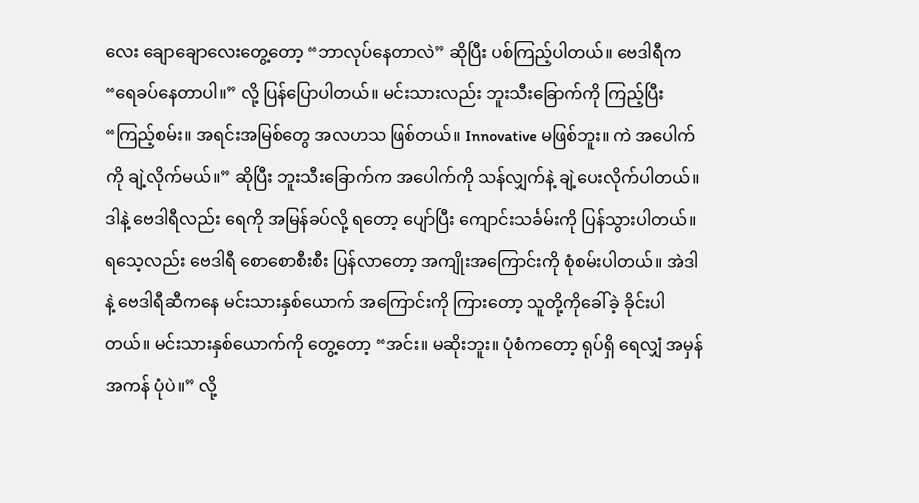လေး ချောချောလေးတွေ့တော့ “ဘာလုပ်နေတာလဲ” ဆိုပြီး ပစ်ကြည့်ပါတယ်။ ဗေဒါရီက “ရေခပ်နေတာပါ။” လို့ ပြန်ပြောပါတယ်။ မင်းသားလည်း ဘူးသီးခြောက်ကို ကြည့်ပြီး “ကြည့်စမ်း။ အရင်းအမြစ်တွေ အလဟသ ဖြစ်တယ်။ Innovative မဖြစ်ဘူး။ ကဲ အပေါက်ကို ချဲ့လိုက်မယ်။” ဆိုပြီး ဘူးသီးခြောက်က အပေါက်ကို သန်လျှက်နဲ့ ချဲ့ပေးလိုက်ပါတယ်။ ဒါနဲ့ ဗေဒါရီလည်း ရေကို အမြန်ခပ်လို့ ရတော့ ပျော်ပြီး ကျောင်းသင်္ခမ်းကို ပြန်သွားပါတယ်။
ရသေ့လည်း ဗေဒါရီ စောစောစီးစီး ပြန်လာတော့ အကျိုးအကြောင်းကို စုံစမ်းပါတယ်။ အဲဒါနဲ့ ဗေဒါရီဆီကနေ မင်းသားနှစ်ယောက် အကြောင်းကို ကြားတော့ သူတို့ကိုခေါ်ခဲ့ ခိုင်းပါတယ်။ မင်းသားနှစ်ယောက်ကို တွေ့တော့ “အင်း။ မဆိုးဘူး။ ပုံစံကတော့ ရုပ်ရှိ ရေလျှံ အမှန်အကန် ပုံပဲ။” လို့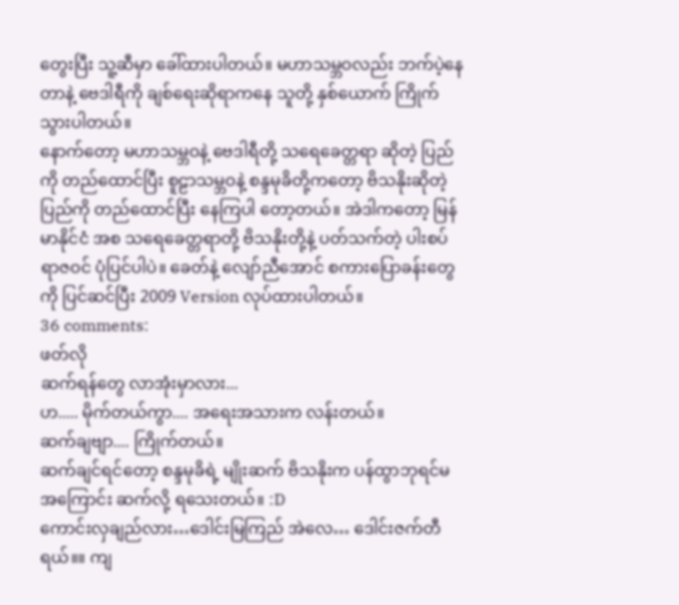တွေးပြီး သူ့ဆီမှာ ခေါ်ထားပါတယ်။ မဟာသမ္ဘဝလည်း ဘက်ပဲ့နေတာနဲ့ ဗေဒါရီကို ချစ်ရေးဆိုရာကနေ သူတို့ နှစ်ယောက် ကြိုက်သွားပါတယ်။
နောက်တော့ မဟာသမ္ဘဝနဲ့ ဗေဒါရီတို့ သရေခေတ္တရာ ဆိုတဲ့ ပြည်ကို တည်ထောင်ပြီး စူဠာသမ္ဘဝနဲ့ စန္ဒမုခိတို့ကတော့ ဗိသနိုးဆိုတဲ့ ပြည်ကို တည်ထောင်ပြီး နေကြပါ တော့တယ်။ အဲဒါကတော့ မြန်မာနိုင်ငံ အစ သရေခေတ္တရာတို့ ဗိသနိုးတို့နဲ့ ပတ်သက်တဲ့ ပါးစပ်ရာဇဝင် ပုံပြင်ပါပဲ။ ခေတ်နဲ့ လျော်ညီအောင် စကားပြောခန်းတွေကို ပြင်ဆင်ပြီး 2009 Version လုပ်ထားပါတယ်။
36 comments:
ဖတ်လို
ဆက်ရန်တွေ လာအုံးမှာလား...
ဟ..... မိုက်တယ်ကွာ.... အရေးအသားက လန်းတယ်။
ဆက်ချဗျာ.... ကြိုက်တယ်။
ဆက်ချင်ရင်တော့ စန္ဒမုခိရဲ့ မျိုးဆက် ဗိသနိုးက ပန်ထွာဘုရင်မ အကြောင်း ဆက်လို့ ရသေးတယ်။ :D
ကောင်းလှချည်လား…ဒေါင်းမြကြည် အဲလေ… ဒေါင်းဇက်တီရယ်။။ ကျ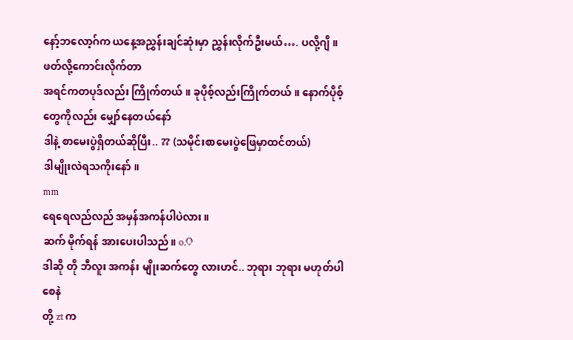နော့်ဘလော့ဂ်က ယနေ့အညွှန်းချင်ဆုံးမှာ ညွှန်းလိုက်ဦးမယ်…. ပလို့ဂျိ။
ဖတ်လို့ကောင်းလိုက်တာ
အရင်ကတပုဒ်လည်း ကြိုက်တယ်။ ခုပိုစ့်လည်းကြိုက်တယ်။ နောက်ပိုစ့်တွေကိုလည်း မျှော်နေတယ်နော်
ဒါနဲ့ စာမေးပွဲရှိတယ်ဆိုပြီး.. ?? (သမိုင်းစာမေးပွဲဖြေမှာထင်တယ်)
ဒါမျိုးလဲရသကိုးနော်။
mm
ရေရေလည်လည် အမှန်အကန်ပါပဲလား။
ဆက် မိုက်ရန် အားပေးပါသည်။ o.O
ဒါဆို တို ဘီလူး အကန်း မျိုးဆက်တွေ လားဟင်.. ဘုရား ဘုရား မဟုတ်ပါစေနဲ
တို့ zt က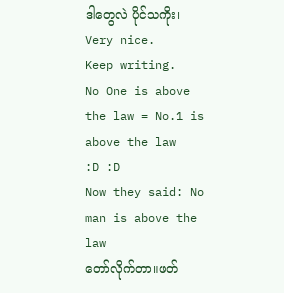ဒါတွေလဲ ပိုင်သကိုး၊
Very nice.
Keep writing.
No One is above the law = No.1 is above the law
:D :D
Now they said: No man is above the law
တော်လိုက်တာ။ဖတ်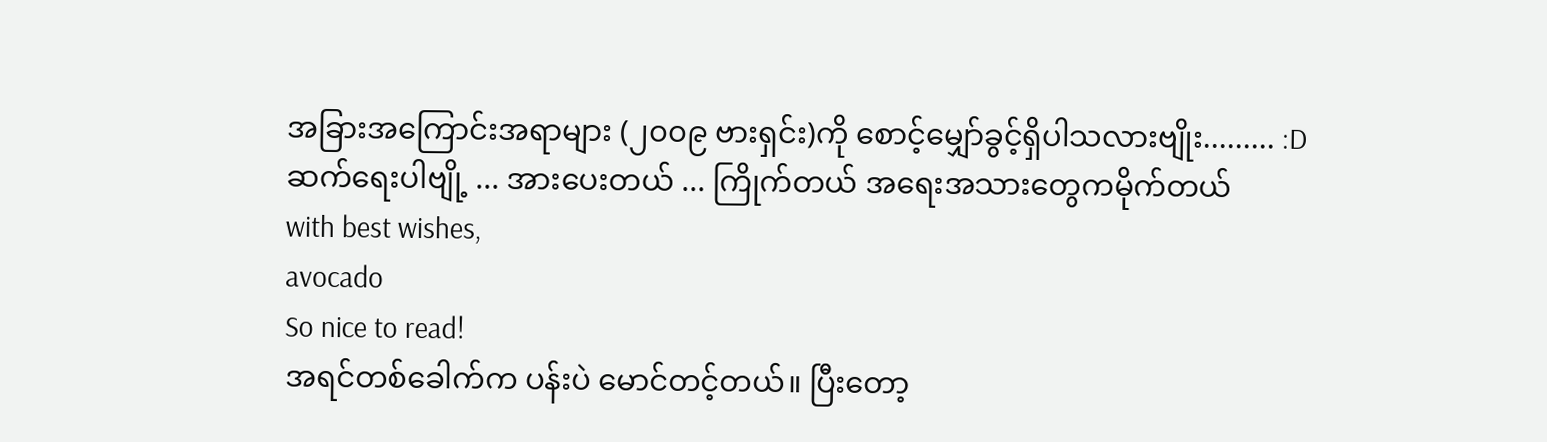အခြားအကြောင်းအရာများ (၂၀၀၉ ဗားရှင်း)ကို စောင့်မျှော်ခွင့်ရှိပါသလားဗျိုး......... :D
ဆက်ရေးပါဗျို့ ... အားပေးတယ် ... ကြိုက်တယ် အရေးအသားတွေကမိုက်တယ်
with best wishes,
avocado
So nice to read!
အရင်တစ်ခေါက်က ပန်းပဲ မောင်တင့်တယ်။ ပြီးတော့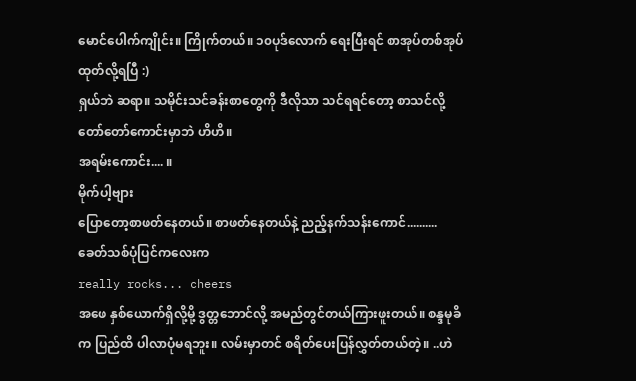မောင်ပေါက်ကျိုင်း။ ကြိုက်တယ်။ ၁၀ပုဒ်လောက် ရေးပြီးရင် စာအုပ်တစ်အုပ် ထုတ်လို့ရပြီ :)
ရှယ်ဘဲ ဆရာ။ သမိုင်းသင်ခန်းစာတွေကို ဒီလိုသာ သင်ရရင်တော့ စာသင်လို့တော်တော်ကောင်းမှာဘဲ ဟိဟိ။
အရမ်းကောင်း.... ။
မိုက်ပါ့ဗျား
ပြောတော့စာဖတ်နေတယ်။ စာဖတ်နေတယ်နဲ့ ညည့်နက်သန်းကောင်..........
ခေတ်သစ်ပုံပြင်ကလေးက
really rocks... cheers
အဖေ နှစ်ယောက်ရှိလို့မို့ ဒွတ္တဘောင်လို့ အမည်တွင်တယ်ကြားဖူးတယ်။ စန္ဒမုခိက ပြည်ထိ ပါလာပုံမရဘူး။ လမ်းမှာတင် စရိတ်ပေးပြန်လွှတ်တယ်တဲ့။ ..ဟဲ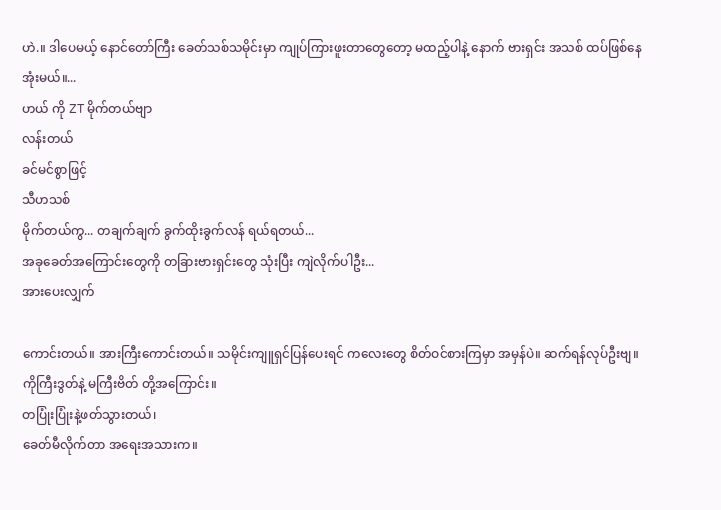ဟဲ.။ ဒါပေမယ့် နောင်တော်ကြီး ခေတ်သစ်သမိုင်းမှာ ကျုပ်ကြားဖူးတာတွေတော့ မထည့်ပါနဲ့ နောက် ဗားရှင်း အသစ် ထပ်ဖြစ်နေအုံးမယ်။...
ဟယ် ကို ZT မိုက်တယ်ဗျာ
လန်းတယ်
ခင်မင်စွာဖြင့်
သီဟသစ်
မိုက်တယ်ကွ... တချက်ချက် ခွက်ထိုးခွက်လန် ရယ်ရတယ်...
အခုခေတ်အကြောင်းတွေကို တခြားဗားရှင်းတွေ သုံးပြီး ကျဲလိုက်ပါဦး...
အားပေးလျှက်

ကောင်းတယ်။ အားကြီးကောင်းတယ်။ သမိုင်းကျူရှင်ပြန်ပေးရင် ကလေးတွေ စိတ်ဝင်စားကြမှာ အမှန်ပဲ။ ဆက်ရန်လုပ်ဦးဗျ။ ကိုကြီးဒွတ်နဲ့ မကြီးဗိတ် တို့အကြောင်း။
တပြုံးပြုံးနဲ့ဖတ်သွားတယ်၊
ခေတ်မီလိုက်တာ အရေးအသားက။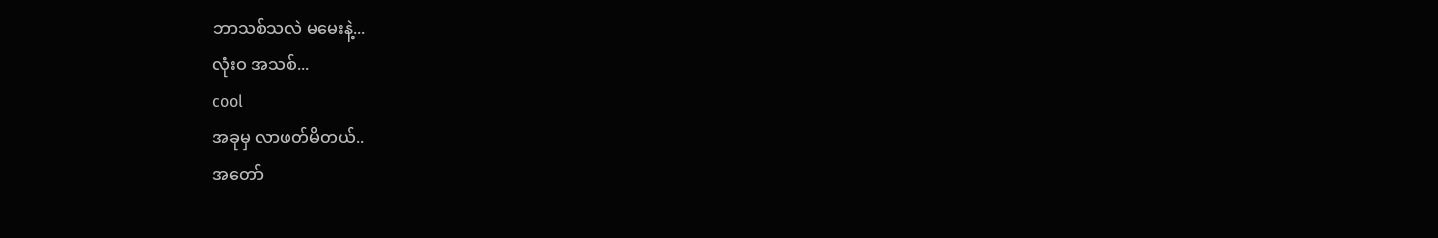ဘာသစ်သလဲ မမေးနဲ့...
လုံးဝ အသစ်...
cool
အခုမှ လာဖတ်မိတယ်..
အတော်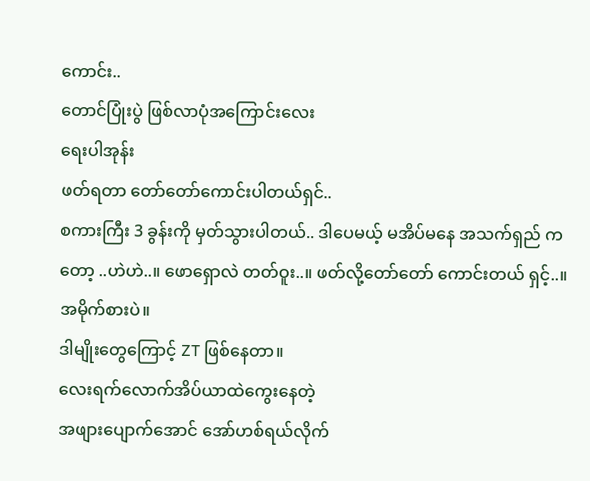ကောင်း..
တောင်ပြုံးပွဲ ဖြစ်လာပုံအကြောင်းလေး
ရေးပါအုန်း
ဖတ်ရတာ တော်တော်ကောင်းပါတယ်ရှင်..
စကားကြီး 3 ခွန်းကို မှတ်သွားပါတယ်.. ဒါပေမယ့် မအိပ်မနေ အသက်ရှည် ကတော့ ..ဟဲဟဲ..။ ဖောရှောလဲ တတ်ဝူး..။ ဖတ်လို့တော်တော် ကောင်းတယ် ရှင့်..။
အမိုက်စားပဲ။
ဒါမျိုးတွေကြောင့် ZT ဖြစ်နေတာ။
လေးရက်လောက်အိပ်ယာထဲကွေးနေတဲ့
အဖျားပျောက်အောင် အော်ဟစ်ရယ်လိုက်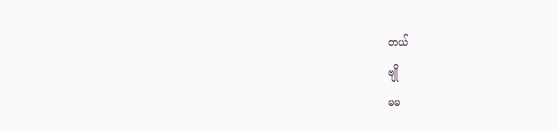တယ်
ဗျို
မမ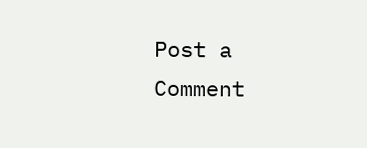Post a Comment